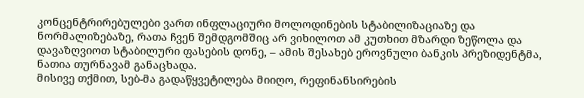კონცენტრირებულები ვართ ინფლაციური მოლოდინების სტაბილიზაციაზე და ნორმალიზებაზე, რათა ჩვენ შემდგომშიც არ ვიხილოთ ამ კუთხით მზარდი ზეწოლა და დავაზღვიოთ სტაბილური ფასების დონე, – ამის შესახებ ეროვნული ბანკის პრეზიდენტმა, ნათია თურნავამ განაცხადა.
მისივე თქმით, სებ-მა გადაწყვეტილება მიიღო, რეფინანსირების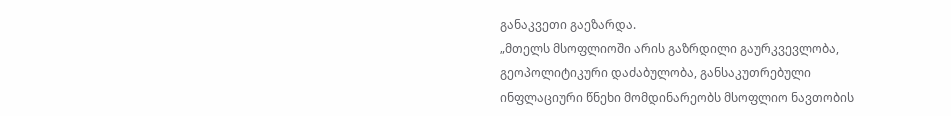განაკვეთი გაეზარდა.
„მთელს მსოფლიოში არის გაზრდილი გაურკვევლობა, გეოპოლიტიკური დაძაბულობა, განსაკუთრებული ინფლაციური წნეხი მომდინარეობს მსოფლიო ნავთობის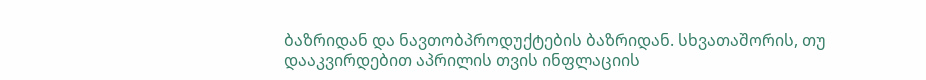ბაზრიდან და ნავთობპროდუქტების ბაზრიდან. სხვათაშორის, თუ დააკვირდებით აპრილის თვის ინფლაციის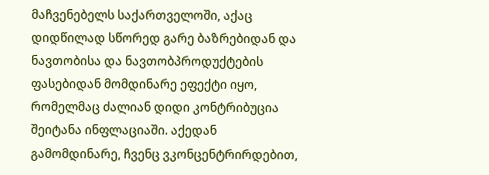მაჩვენებელს საქართველოში, აქაც დიდწილად სწორედ გარე ბაზრებიდან და ნავთობისა და ნავთობპროდუქტების ფასებიდან მომდინარე ეფექტი იყო, რომელმაც ძალიან დიდი კონტრიბუცია შეიტანა ინფლაციაში. აქედან გამომდინარე, ჩვენც ვკონცენტრირდებით,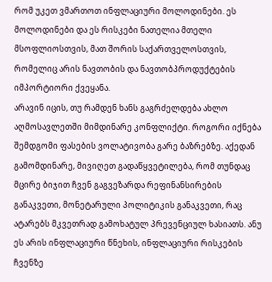რომ უკეთ ვმართოთ ინფლაციური მოლოდინები. ეს მოლოდინები და ეს რისკები ნათელია მთელი მსოფლიოსთვის, მათ შორის საქართველოსთვის, რომელიც არის ნავთობის და ნავთობპროდუქტების იმპორტიორი ქვეყანა.
არავინ იცის, თუ რამდენ ხანს გაგრძელდება ახლო აღმოსავლეთში მიმდინარე კონფლიქტი. როგორი იქნება შემდგომი ფასების ვოლატივობა გარე ბაზრებზე. აქედან გამომდინარე, მივიღეთ გადაწყვეტილება, რომ თუნდაც მცირე ბიჯით ჩვენ გაგვეზარდა რეფინანსირების განაკვეთი, მონეტარული პოლიტიკის განაკვეთი, რაც ატარებს მკვეთრად გამოხატულ პრევენციულ ხასიათს. ანუ ეს არის ინფლაციური წნეხის, ინფლაციური რისკების ჩვენზე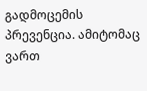გადმოცემის პრევენცია. ამიტომაც ვართ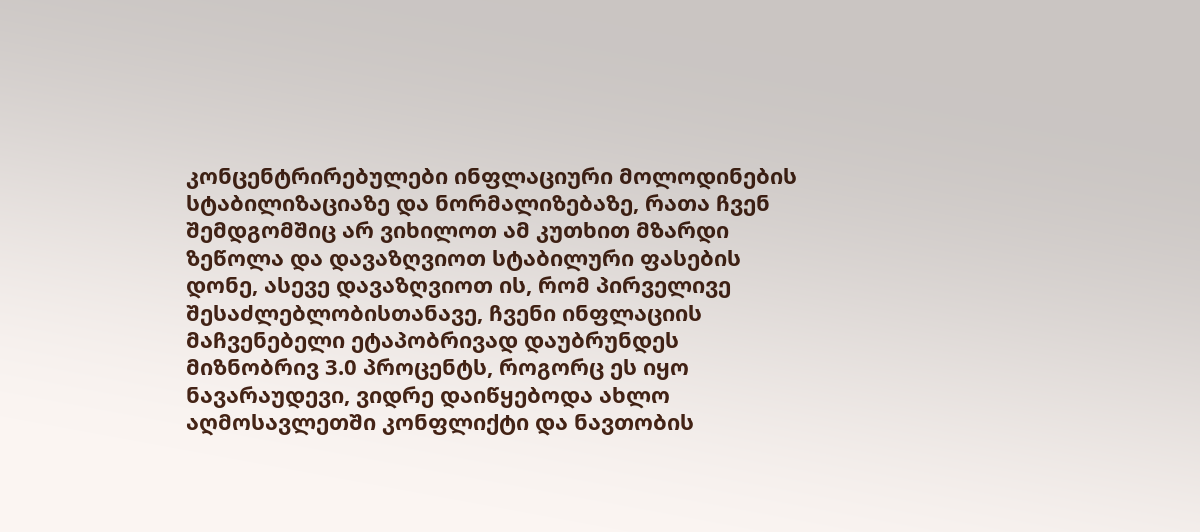კონცენტრირებულები ინფლაციური მოლოდინების სტაბილიზაციაზე და ნორმალიზებაზე, რათა ჩვენ შემდგომშიც არ ვიხილოთ ამ კუთხით მზარდი ზეწოლა და დავაზღვიოთ სტაბილური ფასების დონე, ასევე დავაზღვიოთ ის, რომ პირველივე შესაძლებლობისთანავე, ჩვენი ინფლაციის მაჩვენებელი ეტაპობრივად დაუბრუნდეს მიზნობრივ 3.0 პროცენტს, როგორც ეს იყო ნავარაუდევი, ვიდრე დაიწყებოდა ახლო აღმოსავლეთში კონფლიქტი და ნავთობის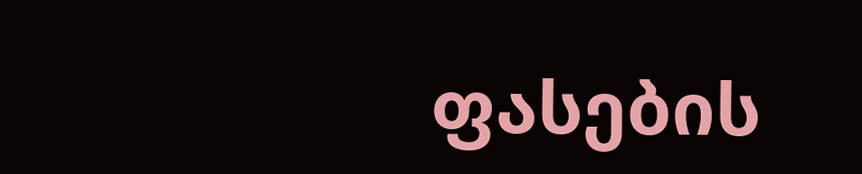ფასების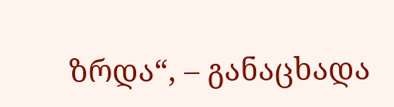ზრდა“, – განაცხადა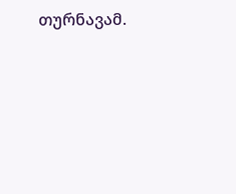თურნავამ.